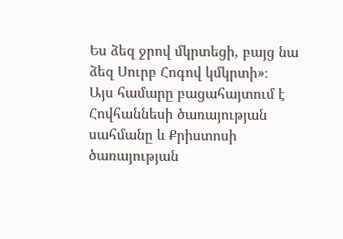Ես ձեզ ջրով մկրտեցի, բայց նա ձեզ Սուրբ Հոգով կմկրտի»։
Այս համարը բացահայտում է Հովհաննեսի ծառայության սահմանը և Քրիստոսի ծառայության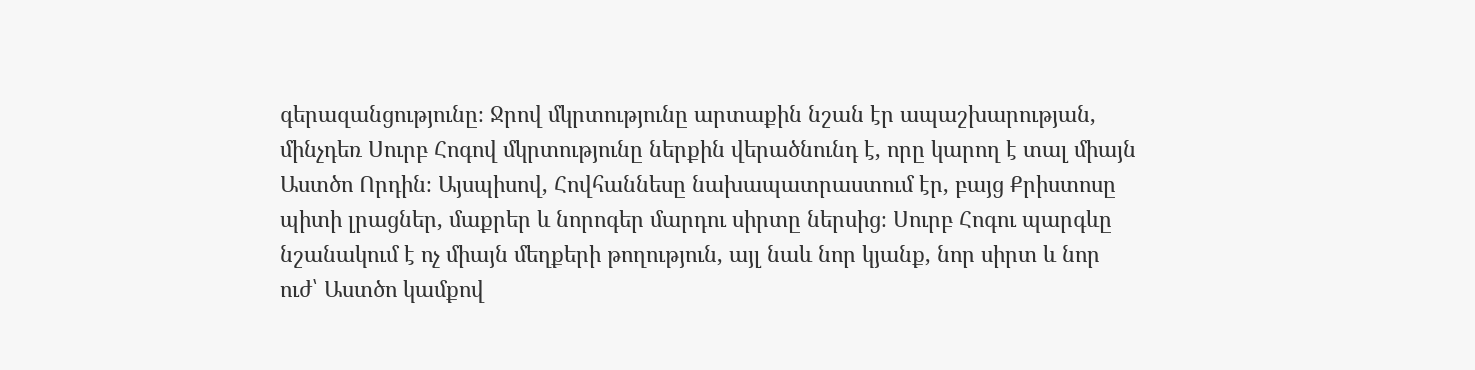գերազանցությունը։ Ջրով մկրտությունը արտաքին նշան էր ապաշխարության, մինչդեռ Սուրբ Հոգով մկրտությունը ներքին վերածնունդ է, որը կարող է տալ միայն Աստծո Որդին։ Այսպիսով, Հովհաննեսը նախապատրաստում էր, բայց Քրիստոսը պիտի լրացներ, մաքրեր և նորոգեր մարդու սիրտը ներսից։ Սուրբ Հոգու պարգևը նշանակում է ոչ միայն մեղքերի թողություն, այլ նաև նոր կյանք, նոր սիրտ և նոր ուժ՝ Աստծո կամքով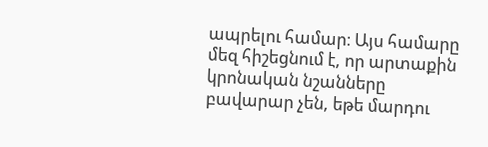ապրելու համար։ Այս համարը մեզ հիշեցնում է, որ արտաքին կրոնական նշանները բավարար չեն, եթե մարդու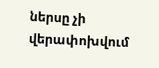ներսը չի վերափոխվում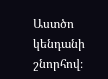Աստծո կենդանի շնորհով։